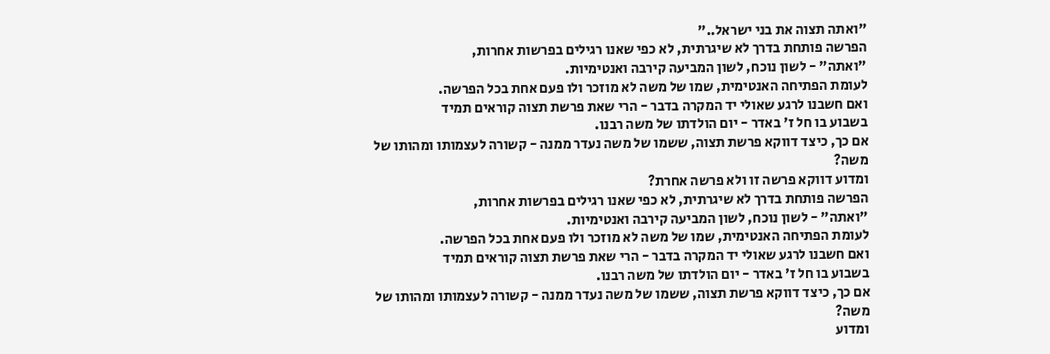"ואתה תצוה את בני ישראל.."
הפרשה פותחת בדרך לא שיגרתית, לא כפי שאנו רגילים בפרשות אחרות,
"ואתה" - לשון נוכח, לשון המביעה קירבה ואנטימיות.
לעומת הפתיחה האנטימית, שמו של משה לא מוזכר ולו פעם אחת בכל הפרשה.
ואם חשבנו לרגע שאולי יד המקרה בדבר - הרי שאת פרשת תצוה קוראים תמיד
בשבוע בו חל ז' באדר - יום הולדתו של משה רבנו.
אם כך, כיצד דווקא פרשת תצוה, ששמו של משה נעדר ממנה - קשורה לעצמותו ומהותו של משה?
ומדוע דווקא פרשה זו ולא פרשה אחרת?
הפרשה פותחת בדרך לא שיגרתית, לא כפי שאנו רגילים בפרשות אחרות,
"ואתה" - לשון נוכח, לשון המביעה קירבה ואנטימיות.
לעומת הפתיחה האנטימית, שמו של משה לא מוזכר ולו פעם אחת בכל הפרשה.
ואם חשבנו לרגע שאולי יד המקרה בדבר - הרי שאת פרשת תצוה קוראים תמיד
בשבוע בו חל ז' באדר - יום הולדתו של משה רבנו.
אם כך, כיצד דווקא פרשת תצוה, ששמו של משה נעדר ממנה - קשורה לעצמותו ומהותו של משה?
ומדוע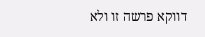דווקא פרשה זו ולא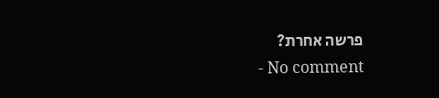פרשה אחרת?
- No comment